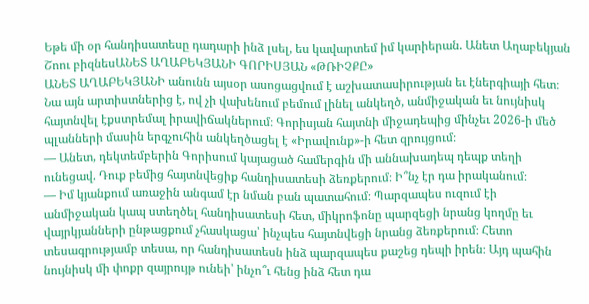Եթե մի օր հանդիսատեսը դադարի ինձ լսել, ես կավարտեմ իմ կարիերան. Անետ Աղաբեկյան
Շոու բիզնեսԱՆԵՏ ԱՂԱԲԵԿՅԱՆԻ ԳՈՐԻՍՅԱՆ «ԹՌԻՉՔԸ»
ԱՆԵՏ ԱՂԱԲԵԿՅԱՆԻ անունն այսօր ասոցացվում է աշխատասիրության եւ էներգիայի հետ։ Նա այն արտիստներից է, ով չի վախենում բեմում լինել անկեղծ, անմիջական եւ նույնիսկ հայտնվել էքստրեմալ իրավիճակներում։ Գորիսյան հայտնի միջադեպից մինչեւ 2026-ի մեծ պլանների մասին երգչուհին անկեղծացել է «Իրավունք»-ի հետ զրույցում։
— Անետ, դեկտեմբերին Գորիսում կայացած համերգին մի աննախադեպ դեպք տեղի ունեցավ. Դուք բեմից հայտնվեցիք հանդիսատեսի ձեռքերում։ Ի՞նչ էր դա իրականում։
— Իմ կյանքում առաջին անգամ էր նման բան պատահում։ Պարզապես ուզում էի անմիջական կապ ստեղծել հանդիսատեսի հետ, միկրոֆոնը պարզեցի նրանց կողմը եւ վայրկյանների ընթացքում չհասկացա՝ ինչպես հայտնվեցի նրանց ձեռքերում։ Հետո տեսագրությամբ տեսա, որ հանդիսատեսն ինձ պարզապես քաշեց դեպի իրեն։ Այդ պահին նույնիսկ մի փոքր զայրույթ ունեի՝ ինչո՞ւ հենց ինձ հետ դա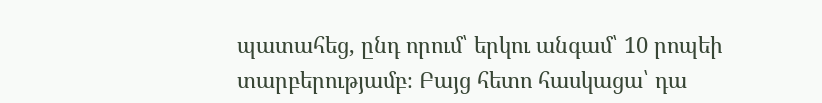պատահեց, ընդ որում՝ երկու անգամ՝ 10 րոպեի տարբերությամբ։ Բայց հետո հասկացա՝ դա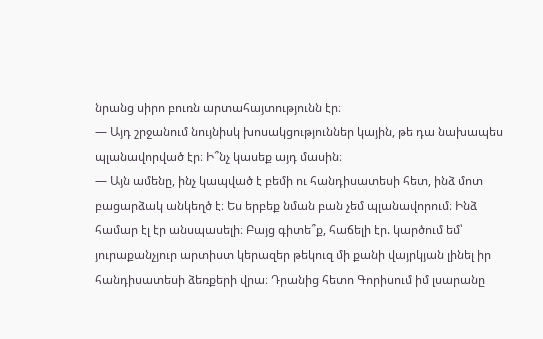նրանց սիրո բուռն արտահայտությունն էր։
— Այդ շրջանում նույնիսկ խոսակցություններ կային, թե դա նախապես պլանավորված էր։ Ի՞նչ կասեք այդ մասին։
— Այն ամենը, ինչ կապված է բեմի ու հանդիսատեսի հետ, ինձ մոտ բացարձակ անկեղծ է։ Ես երբեք նման բան չեմ պլանավորում։ Ինձ համար էլ էր անսպասելի։ Բայց գիտե՞ք, հաճելի էր. կարծում եմ՝ յուրաքանչյուր արտիստ կերազեր թեկուզ մի քանի վայրկյան լինել իր հանդիսատեսի ձեռքերի վրա։ Դրանից հետո Գորիսում իմ լսարանը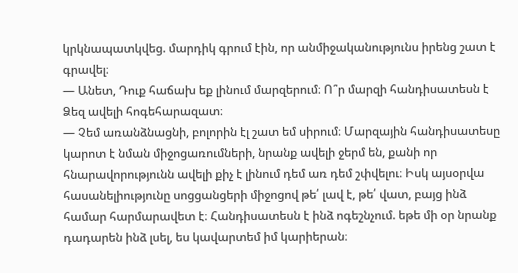կրկնապատկվեց. մարդիկ գրում էին, որ անմիջականությունս իրենց շատ է գրավել։
— Անետ, Դուք հաճախ եք լինում մարզերում։ Ո՞ր մարզի հանդիսատեսն է Ձեզ ավելի հոգեհարազատ։
— Չեմ առանձնացնի, բոլորին էլ շատ եմ սիրում։ Մարզային հանդիսատեսը կարոտ է նման միջոցառումների, նրանք ավելի ջերմ են, քանի որ հնարավորությունն ավելի քիչ է լինում դեմ առ դեմ շփվելու։ Իսկ այսօրվա հասանելիությունը սոցցանցերի միջոցով թե՛ լավ է, թե՛ վատ, բայց ինձ համար հարմարավետ է։ Հանդիսատեսն է ինձ ոգեշնչում. եթե մի օր նրանք դադարեն ինձ լսել, ես կավարտեմ իմ կարիերան։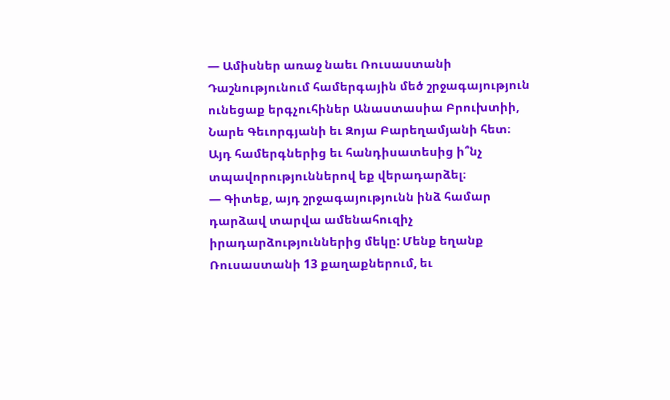— Ամիսներ առաջ նաեւ Ռուսաստանի Դաշնությունում համերգային մեծ շրջագայություն ունեցաք երգչուհիներ Անաստասիա Բրուխտիի, Նարե Գեւորգյանի եւ Զոյա Բարեղամյանի հետ։ Այդ համերգներից եւ հանդիսատեսից ի՞նչ տպավորություններով եք վերադարձել։
— Գիտեք, այդ շրջագայությունն ինձ համար դարձավ տարվա ամենահուզիչ իրադարձություններից մեկը: Մենք եղանք Ռուսաստանի 13 քաղաքներում, եւ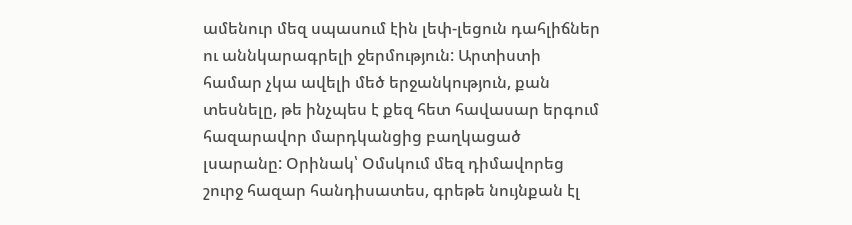ամենուր մեզ սպասում էին լեփ-լեցուն դահլիճներ ու աննկարագրելի ջերմություն: Արտիստի համար չկա ավելի մեծ երջանկություն, քան տեսնելը, թե ինչպես է քեզ հետ հավասար երգում հազարավոր մարդկանցից բաղկացած լսարանը: Օրինակ՝ Օմսկում մեզ դիմավորեց շուրջ հազար հանդիսատես, գրեթե նույնքան էլ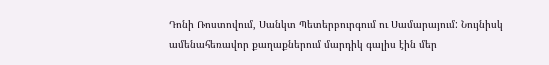Դոնի Ռոստովում, Սանկտ Պետերբուրգում ու Սամարայում: Նույնիսկ ամենահեռավոր քաղաքներում մարդիկ գալիս էին մեր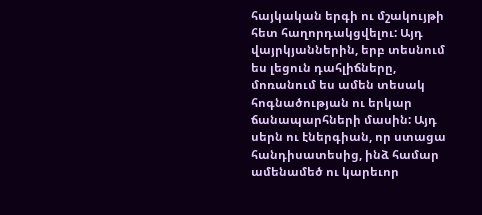հայկական երգի ու մշակույթի հետ հաղորդակցվելու: Այդ վայրկյաններին, երբ տեսնում ես լեցուն դահլիճները, մոռանում ես ամեն տեսակ հոգնածության ու երկար ճանապարհների մասին: Այդ սերն ու էներգիան, որ ստացա հանդիսատեսից, ինձ համար ամենամեծ ու կարեւոր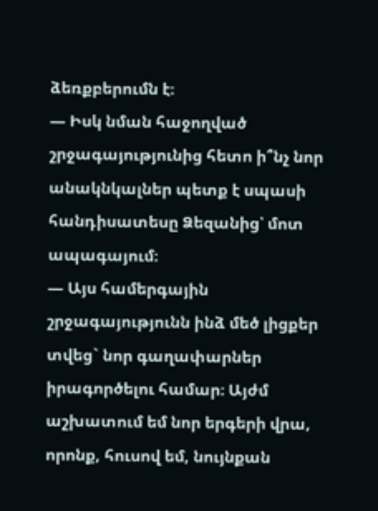ձեռքբերումն է։
— Իսկ նման հաջողված շրջագայությունից հետո ի՞նչ նոր անակնկալներ պետք է սպասի հանդիսատեսը Ձեզանից՝ մոտ ապագայում։
— Այս համերգային շրջագայությունն ինձ մեծ լիցքեր տվեց` նոր գաղափարներ իրագործելու համար։ Այժմ աշխատում եմ նոր երգերի վրա, որոնք, հուսով եմ, նույնքան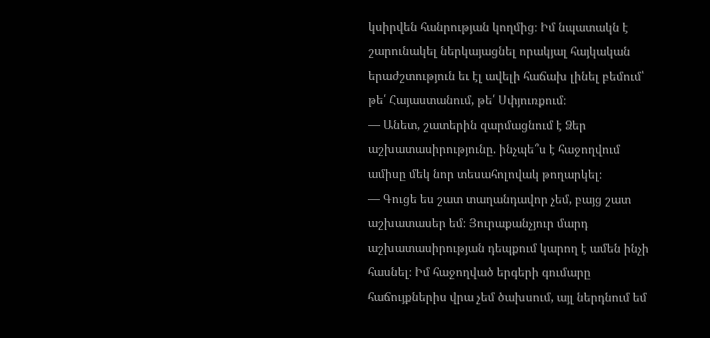կսիրվեն հանրության կողմից։ Իմ նպատակն է շարունակել ներկայացնել որակյալ հայկական երաժշտություն եւ էլ ավելի հաճախ լինել բեմում՝ թե՛ Հայաստանում, թե՛ Սփյուռքում։
— Անետ, շատերին զարմացնում է Ձեր աշխատասիրությունը. ինչպե՞ս է հաջողվում ամիսը մեկ նոր տեսահոլովակ թողարկել։
— Գուցե ես շատ տաղանդավոր չեմ, բայց շատ աշխատասեր եմ։ Յուրաքանչյուր մարդ աշխատասիրության դեպքում կարող է ամեն ինչի հասնել։ Իմ հաջողված երգերի գումարը հաճույքներիս վրա չեմ ծախսում, այլ ներդնում եմ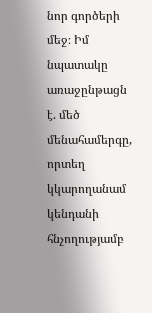նոր գործերի մեջ։ Իմ նպատակը առաջընթացն է. մեծ մենահամերգը, որտեղ կկարողանամ կենդանի հնչողությամբ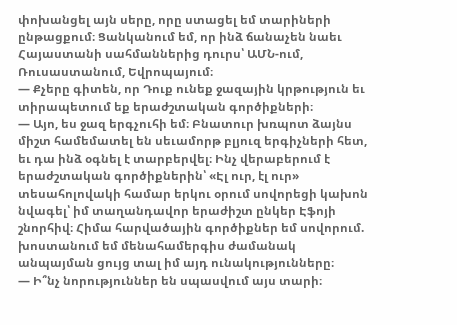փոխանցել այն սերը, որը ստացել եմ տարիների ընթացքում։ Ցանկանում եմ, որ ինձ ճանաչեն նաեւ Հայաստանի սահմաններից դուրս՝ ԱՄՆ-ում, Ռուսաստանում, Եվրոպայում։
— Քչերը գիտեն, որ Դուք ունեք ջազային կրթություն եւ տիրապետում եք երաժշտական գործիքների։
— Այո, ես ջազ երգչուհի եմ։ Բնատուր խռպոտ ձայնս միշտ համեմատել են սեւամորթ բլյուզ երգիչների հետ, եւ դա ինձ օգնել է տարբերվել։ Ինչ վերաբերում է երաժշտական գործիքներին՝ «Էլ ուր, էլ ուր» տեսահոլովակի համար երկու օրում սովորեցի կախոն նվագել՝ իմ տաղանդավոր երաժիշտ ընկեր Էֆոյի շնորհիվ։ Հիմա հարվածային գործիքներ եմ սովորում. խոստանում եմ մենահամերգիս ժամանակ անպայման ցույց տալ իմ այդ ունակությունները։
— Ի՞նչ նորություններ են սպասվում այս տարի։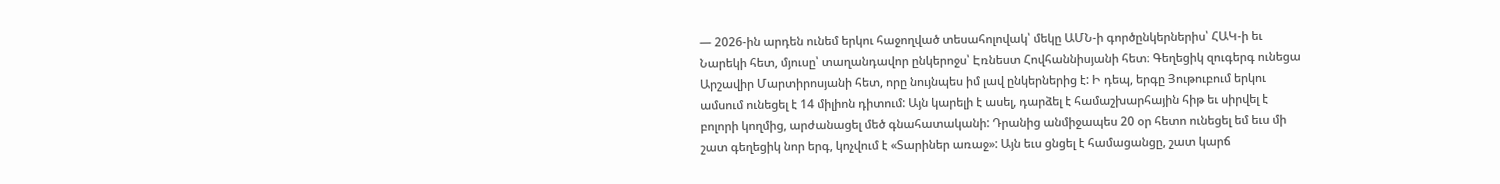— 2026-ին արդեն ունեմ երկու հաջողված տեսահոլովակ՝ մեկը ԱՄՆ-ի գործընկերներիս՝ ՀԱԿ-ի եւ Նարեկի հետ, մյուսը՝ տաղանդավոր ընկերոջս՝ Էռնեստ Հովհաննիսյանի հետ։ Գեղեցիկ զուգերգ ունեցա Արշավիր Մարտիրոսյանի հետ, որը նույնպես իմ լավ ընկերներից է: Ի դեպ, երգը Յութուբում երկու ամսում ունեցել է 14 միլիոն դիտում: Այն կարելի է ասել, դարձել է համաշխարհային հիթ եւ սիրվել է բոլորի կողմից, արժանացել մեծ գնահատականի: Դրանից անմիջապես 20 օր հետո ունեցել եմ եւս մի շատ գեղեցիկ նոր երգ, կոչվում է «Տարիներ առաջ»: Այն եւս ցնցել է համացանցը, շատ կարճ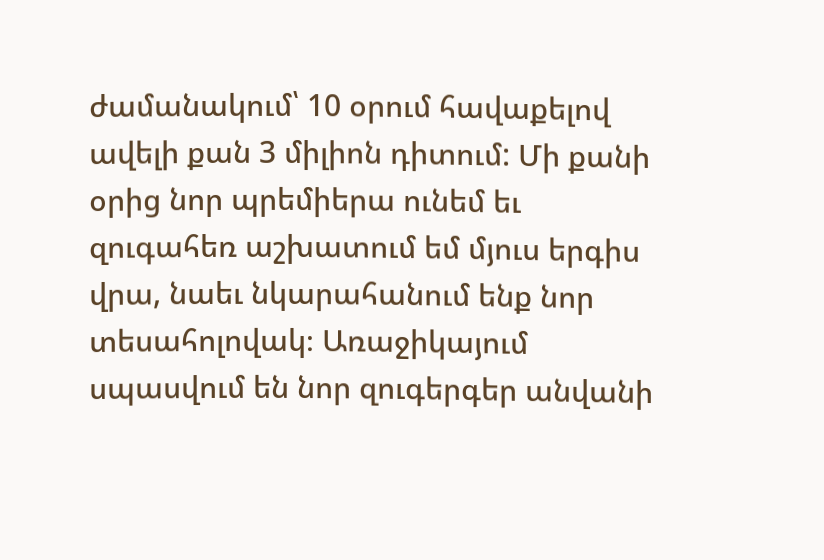ժամանակում՝ 10 օրում հավաքելով ավելի քան 3 միլիոն դիտում: Մի քանի օրից նոր պրեմիերա ունեմ եւ զուգահեռ աշխատում եմ մյուս երգիս վրա, նաեւ նկարահանում ենք նոր տեսահոլովակ։ Առաջիկայում սպասվում են նոր զուգերգեր անվանի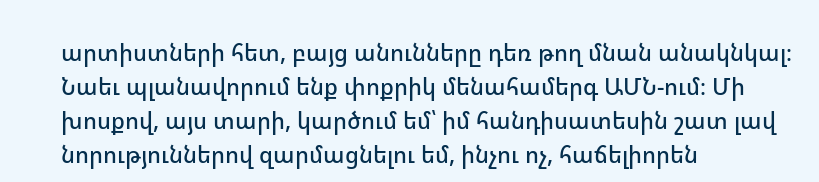արտիստների հետ, բայց անունները դեռ թող մնան անակնկալ։ Նաեւ պլանավորում ենք փոքրիկ մենահամերգ ԱՄՆ-ում։ Մի խոսքով, այս տարի, կարծում եմ՝ իմ հանդիսատեսին շատ լավ նորություններով զարմացնելու եմ, ինչու ոչ, հաճելիորեն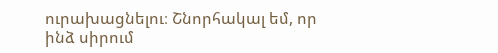ուրախացնելու։ Շնորհակալ եմ, որ ինձ սիրում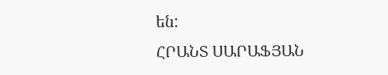են:
ՀՐԱՆՏ ՍԱՐԱՖՅԱՆ